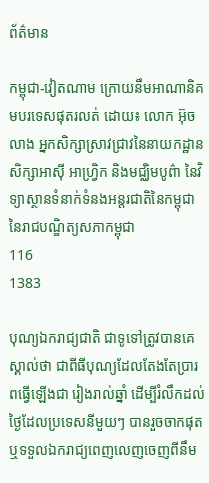ព័ត៌មាន

កម្ពុជា-វៀតណាម ក្រោយនឹមអាណានិគមបរទេសផុតរលត់ ដោយ៖ លោក អ៊ុច លាង អ្នកសិក្សាស្រាវជ្រាវនៃនាយកដ្ឋានសិក្សាអាស៊ី អាហ្វ្រិក និងមជ្ឈិមបូព៌ា នៃវិទ្យាស្ថានទំនាក់ទំនងអន្តរជាតិនៃកម្ពុជា នៃរាជបណ្ឌិត្យសភាកម្ពុជា
116
1383

បុណ្យឯករាជ្យជាតិ ជាទូទៅត្រូវបានគេស្គាល់ថា ជាពីធីបុណ្យដែលតែងតែប្រារពធ្វើឡើងជា រៀងរាល់ឆ្នាំ ដើម្បីរំលឹកដល់ថ្ងៃដែលប្រទេសនីមួយៗ បានរួចចាកផុតឬទទួលឯករាជ្យពេញលេញចេញពីនឹម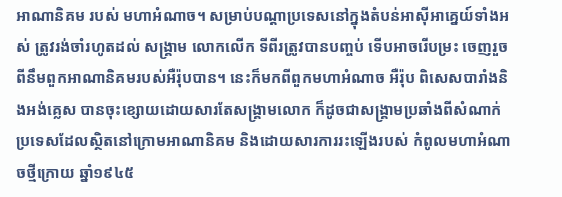អាណានិគម របស់ មហាអំណាច។ សម្រាប់បណ្តាប្រទេសនៅក្នុងតំបន់អាស៊ីអាគ្នេយ៍ទាំងអស់ ត្រូវរង់ចាំរហូតដល់ សង្គ្រាម លោកលើក ទីពីរត្រូវបានបញ្ចប់ ទើបអាចរើបម្រះ ចេញរួចពីនឹមពួកអាណានិគមរបស់អឺរ៉ុបបាន។ នេះក៏មកពីពួកមហាអំណាច អឺរ៉ុប ពិសេសបារាំងនិងអង់គ្លេស បានចុះខ្សោយដោយសារតែសង្គ្រាមលោក ក៏ដូចជាសង្គ្រាមប្រឆាំងពីសំណាក់ ប្រទេសដែលស្ថិតនៅក្រោមអាណានិគម និងដោយសារការរះឡើងរបស់ កំពូលមហាអំណាចថ្មីក្រោយ ឆ្នាំ១៩៤៥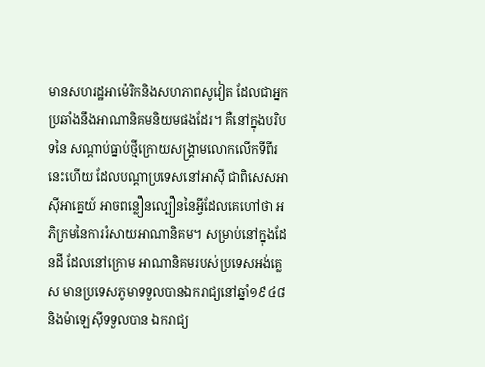មានសហរដ្ឋអាម៉េរិកនិងសហភាពសូវៀត ដែលជាអ្នកប្រឆាំងនឹងអាណានិគមនិយមផងដែរ។ គឺនៅក្នុងបរិបទនៃ សណ្តាប់ធ្នាប់ថ្មីក្រោយសង្គ្រាមលោកលើកទីពីរនេះហើយ ដែលបណ្តាប្រទេសនៅអាស៊ី ជាពិសេសអាស៊ីអាគ្នេយ៍ អាចពន្លឿនល្បឿននៃអ្វីដែលគេហៅថា អភិក្រមនៃការរំសាយអាណានិគម។ សម្រាប់នៅក្នុងដែនដី ដែលនៅក្រោម អាណានិគមរបស់ប្រទេសអង់គ្លេស មានប្រទេសភូមាទទួលបានឯករាជ្យនៅឆ្នាំ១៩៤៨ និងម៉ាឡេស៊ីទទួលបាន ឯករាជ្យ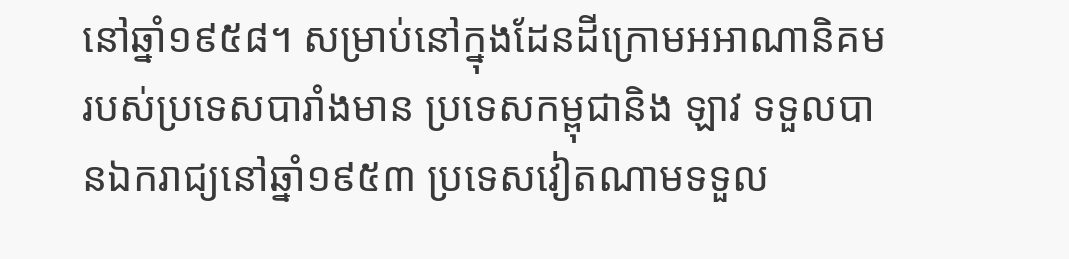នៅឆ្នាំ១៩៥៨។ សម្រាប់នៅក្នុងដែនដីក្រោមអអាណានិគមរបស់ប្រទេសបារាំងមាន ប្រទេសកម្ពុជានិង ឡាវ ទទួលបានឯករាជ្យនៅឆ្នាំ១៩៥៣ ប្រទេសវៀតណាមទទួល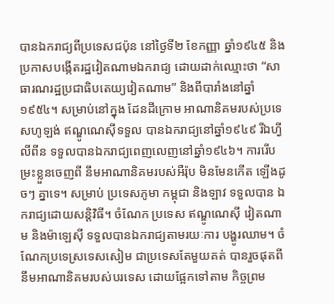បានឯករាជ្យពីប្រទេសជប៉ុន នៅថ្ងៃទី២ ខែកញ្ញា ឆ្នាំ១៩៤៥ និងប្រកាសបង្កើតរដ្ឋវៀតណាមឯករាជ្យ ដោយដាក់ឈ្មោះថា “សាធារណរដ្ឋប្រជាធិបតេយ្យវៀតណាម” និងពីបារាំងនៅឆ្នាំ១៩៥៤។ សម្រាប់នៅក្នុង ដែនដីក្រោម អាណានិគមរបស់ប្រទេសហូឡង់ ឥណ្ឌូណេស៊ីទទួល បានឯករាជ្យនៅឆ្នាំ១៩៤៩ រីឯហ្វីលីពីន ទទួលបានឯករាជ្យពេញលេញនៅឆ្នាំ១៩៤៦។ ការរើបម្រះខ្លួនចេញពី នឹមអាណានិគមរបស់អឺរ៉ុប មិនមែនកើត ឡើងដូចៗ គ្នាទេ។ សម្រាប់ ប្រទេសភូមា កម្ពុជា និងឡាវ ទទួលបាន ឯករាជ្យដោយសន្តិវិធី។ ចំណែក ប្រទេស ឥណ្ឌូណេស៊ី វៀតណាម និងម៉ាឡេស៊ី ទទួលបានឯករាជ្យតាមរយៈការ បង្ហូរឈាម។ ចំណែកប្រទេស្រទេសសៀម ជាប្រទេសតែមួយគត់ បានរួចផុតពីនឹមអាណានិគមរបស់បរទេស ដោយផ្អែកទៅតាម កិច្ចព្រម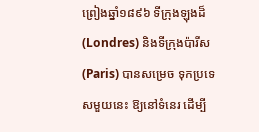ព្រៀងឆ្នាំ១៨៩៦ ទីក្រុងឡុងដ៏ (Londres) និងទីក្រុងប៉ារីស (Paris) បានសម្រេច ទុកប្រទេសមួយនេះ ឱ្យនៅទំនេរ ដើម្បី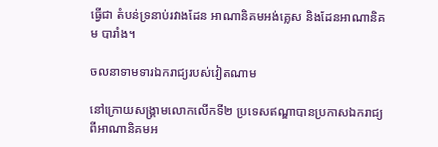ធ្វើជា តំបន់ទ្រនាប់រវាងដែន អាណានិគមអង់គ្លេស និងដែនអាណានិគម បារាំង។

ចលនាទាមទារឯករាជ្យរបស់វៀតណាម

នៅក្រោយសង្រ្គាមលោកលើកទី២ ប្រទេសឥណ្ឌាបានប្រកាសឯករាជ្យពីអាណានិគមអ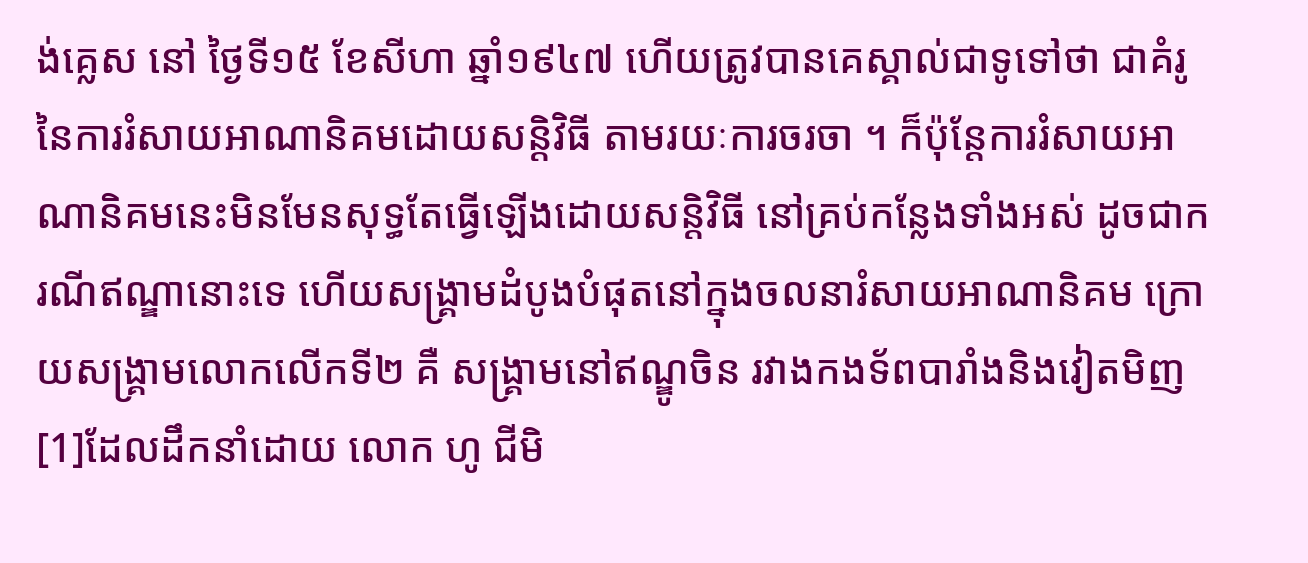ង់គ្លេស នៅ ថ្ងៃទី១៥ ខែសីហា ឆ្នាំ១៩៤៧ ហើយត្រូវបានគេស្គាល់ជាទូទៅថា ជាគំរូនៃការរំសាយអាណានិគមដោយសន្តិវិធី តាមរយៈការចរចា ។ ក៏ប៉ុន្តែការរំសាយអាណានិគមនេះមិនមែនសុទ្ធតែធ្វើឡើងដោយសន្តិវិធី នៅគ្រប់កន្លែងទាំងអស់ ដូចជាករណីឥណ្ឌានោះទេ ហើយសង្រ្គាមដំបូងបំផុតនៅក្នុងចលនារំសាយអាណានិគម ក្រោយសង្រ្គាមលោកលើកទី២ គឺ សង្រ្គាមនៅឥណ្ឌូចិន រវាងកងទ័ពបារាំងនិងវៀតមិញ[1]ដែលដឹកនាំដោយ លោក ហូ ជីមិ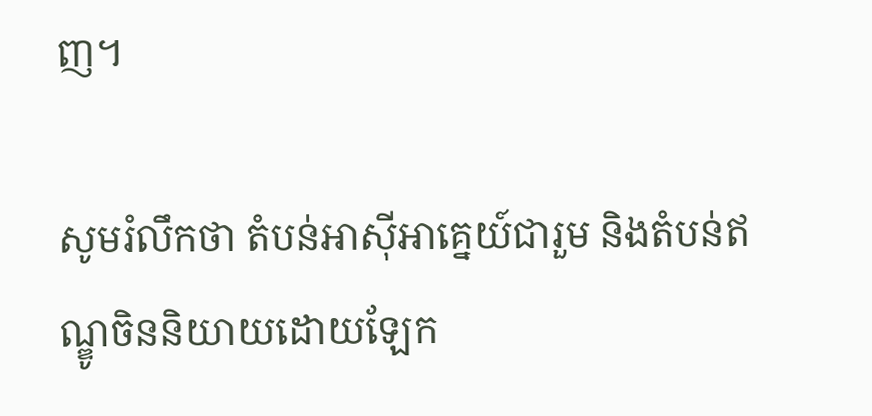ញ។

សូមរំលឹកថា តំបន់អាស៊ីអាគ្នេយ៍ជារួម និងតំបន់ឥណ្ឌូចិននិយាយដោយឡែក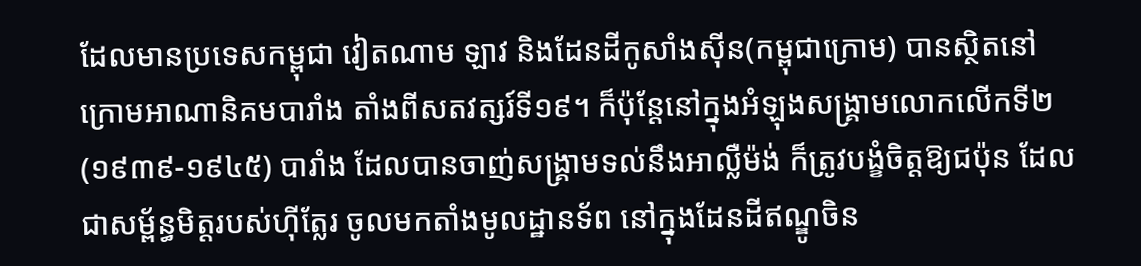ដែលមានប្រទេសកម្ពុជា វៀតណាម ឡាវ និងដែនដីកូសាំងស៊ីន(កម្ពុជាក្រោម) បានស្ថិតនៅក្រោមអាណានិគមបារាំង តាំងពីសតវត្សរ៍ទី១៩។ ក៏ប៉ុន្តែនៅក្នុងអំឡុងសង្រ្គាមលោកលើកទី២(១៩៣៩-១៩៤៥) បារាំង ដែលបានចាញ់សង្រ្គាមទល់នឹងអាល្លឺម៉ង់ ក៏ត្រូវបង្ខំចិត្តឱ្យជប៉ុន ដែលជាសម្ព័ន្ធមិត្តរបស់ហ៊ីត្លែរ ចូលមកតាំងមូលដ្ឋានទ័ព នៅក្នុងដែនដីឥណ្ឌូចិន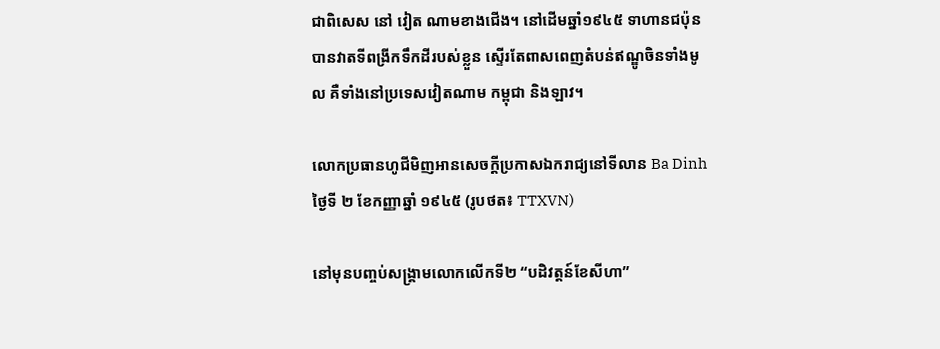ជាពិសេស នៅ វៀត ណាមខាងជើង។ នៅដើមឆ្នាំ១៩៤៥ ទាហានជប៉ុនបានវាតទីពង្រីកទឹកដីរបស់ខ្លួន ស្ទើរតែពាសពេញតំបន់ឥណ្ឌូចិនទាំងមូល គឺទាំងនៅប្រទេសវៀតណាម កម្ពុជា និងឡាវ។

លោកប្រធានហូជីមិញអានសេចក្តីប្រកាសឯករាជ្យនៅទីលាន Ba Dinh ថ្ងៃទី ២ ខែកញ្ញាឆ្នាំ ១៩៤៥ (រូបថត៖ TTXVN)

នៅមុនបញ្ចប់សង្គ្រាមលោកលើកទី២ “បដិវត្តន៍ខែសីហា”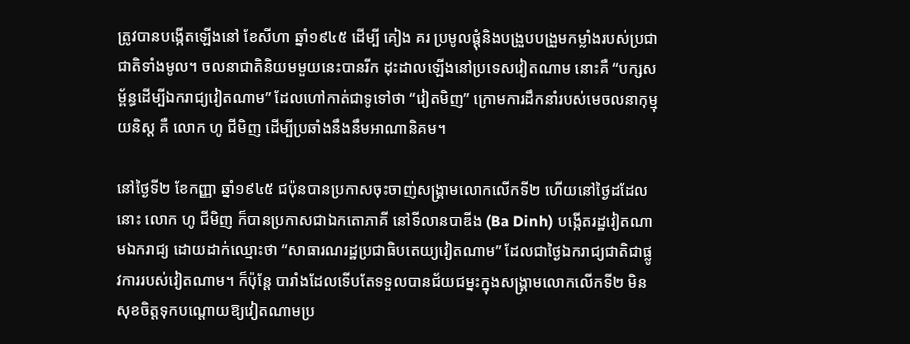ត្រូវបានបង្កើតឡើងនៅ ខែសីហា ឆ្នាំ១៩៤៥ ដើម្បី គៀង គរ ប្រមូលផ្តុំនិងបង្រួបបង្រួមកម្លាំងរបស់ប្រជាជាតិទាំងមូល។ ចលនាជាតិនិយមមួយនេះបានរីក ដុះដាលឡើងនៅប្រទេសវៀតណាម នោះគឺ “បក្សសម្ព័ន្ធដើម្បីឯករាជ្យវៀតណាម” ដែលហៅកាត់ជាទូទៅថា “វៀតមិញ” ក្រោមការដឹកនាំរបស់មេចលនាកុម្មុយនិស្ត គឺ លោក ហូ ជីមិញ ដើម្បីប្រឆាំងនឹងនឹមអាណានិគម។

នៅថ្ងៃទី២ ខែកញ្ញា ឆ្នាំ១៩៤៥ ជប៉ុនបានប្រកាសចុះចាញ់សង្រ្គាមលោកលើកទី២ ហើយនៅថ្ងៃដដែល នោះ លោក ហូ ជីមិញ ក៏បានប្រកាសជាឯកតោភាគី នៅទីលានបាឌីង (Ba Dinh) បង្កើតរដ្ឋវៀតណាមឯករាជ្យ ដោយដាក់ឈ្មោះថា “សាធារណរដ្ឋប្រជាធិបតេយ្យវៀតណាម” ដែលជាថ្ងៃឯករាជ្យជាតិជាផ្លូវការរបស់វៀតណាម។ ក៏ប៉ុន្តែ បារាំងដែលទើបតែទទួលបានជ័យជម្នះក្នុងសង្រ្គាមលោកលើកទី២ មិនសុខចិត្តទុកបណ្តោយឱ្យវៀតណាមប្រ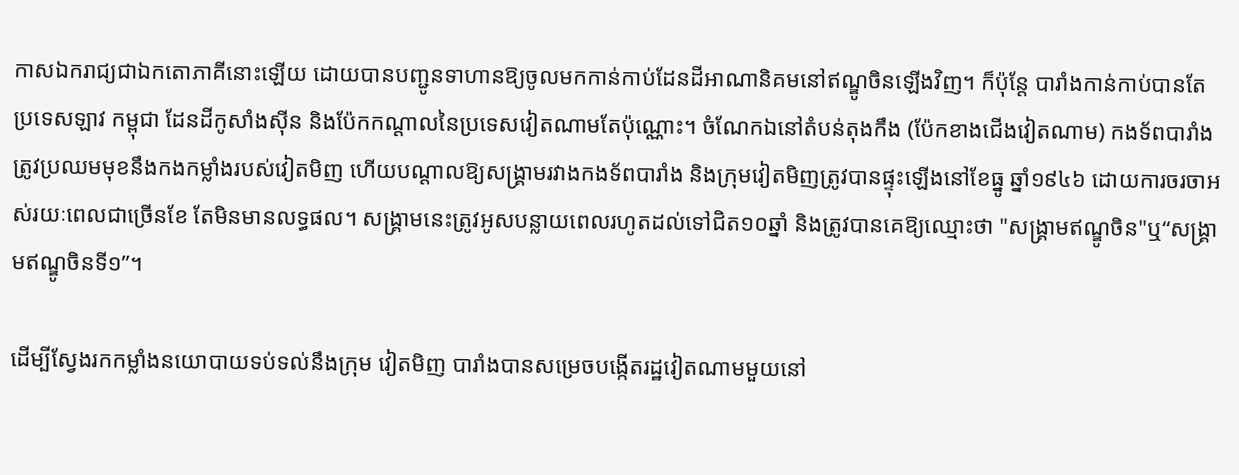កាសឯករាជ្យជាឯកតោភាគីនោះឡើយ ដោយបានបញ្ជូនទាហានឱ្យចូលមកកាន់កាប់ដែនដីអាណានិគមនៅឥណ្ឌូចិនឡើងវិញ។ ក៏ប៉ុន្តែ បារាំងកាន់កាប់បានតែប្រទេសឡាវ កម្ពុជា ដែនដីកូសាំងស៊ីន និងប៉ែកកណ្តាលនៃប្រទេសវៀតណាមតែប៉ុណ្ណោះ។ ចំណែកឯនៅតំបន់តុងកឹង (ប៉ែកខាងជើងវៀតណាម) កងទ័ពបារាំងត្រូវប្រឈមមុខនឹងកងកម្លាំងរបស់វៀតមិញ ហើយបណ្តាលឱ្យសង្រ្គាមរវាងកងទ័ពបារាំង និងក្រុមវៀតមិញត្រូវបានផ្ទុះឡើងនៅខែធ្នូ ឆ្នាំ១៩៤៦ ដោយការចរចាអស់រយៈពេលជាច្រើនខែ តែមិនមានលទ្ធផល។ សង្រ្គាមនេះត្រូវអូសបន្លាយពេលរហូតដល់ទៅជិត១០ឆ្នាំ និងត្រូវបានគេឱ្យឈ្មោះថា "សង្រ្គាមឥណ្ឌូចិន"ឬ“សង្រ្គាមឥណ្ឌូចិនទី១”។

ដើម្បីស្វែងរកកម្លាំងនយោបាយទប់ទល់នឹងក្រុម វៀតមិញ បារាំងបានសម្រេចបង្កើតរដ្ឋវៀតណាមមួយនៅ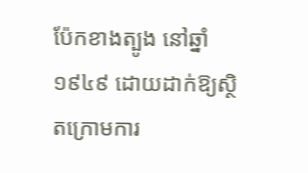ប៉ែកខាងត្បូង នៅឆ្នាំ១៩៤៩ ដោយដាក់ឱ្យស្ថិតក្រោមការ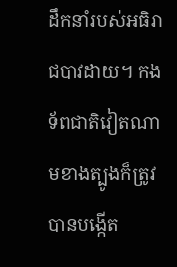ដឹកនាំរបស់អធិរាជបាវដាយ។ កងទ័ពជាតិវៀតណាមខាងត្បូងក៏ត្រូវបានបង្កើត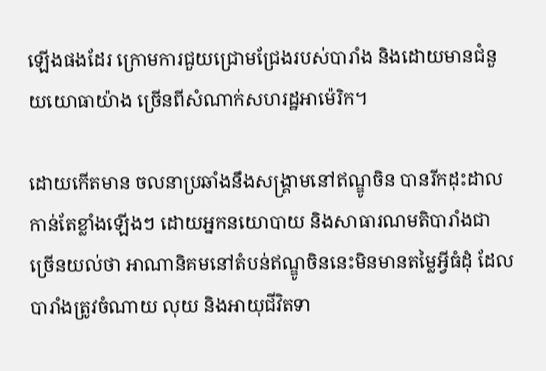ឡើងផងដែរ ក្រោមការជួយជ្រោមជ្រែងរបស់បារាំង និងដោយមានជំនួយយោធាយ៉ាង ច្រើនពីសំណាក់សហរដ្ឋអាម៉េរិក។

ដោយកើតមាន ចលនាប្រឆាំងនឹងសង្រ្គាមនៅឥណ្ឌូចិន បានរីកដុះដាលកាន់តែខ្លាំងឡើងៗ ដោយអ្នកនយោបាយ និងសាធារណមតិបារាំងជាច្រើនយល់ថា អាណានិគមនៅតំបន់ឥណ្ឌូចិននេះមិនមានតម្លៃអ្វីធំដុំ ដែលបារាំងត្រូវចំណាយ លុយ និងអាយុជីវិតទា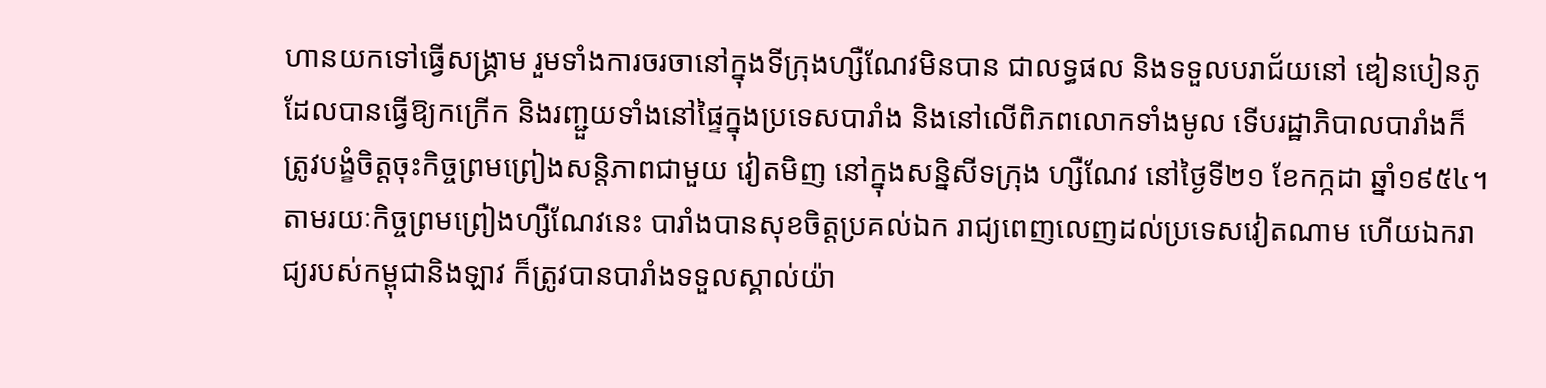ហានយកទៅធ្វើសង្រ្គាម រួមទាំងការចរចានៅក្នុងទីក្រុងហ្សឺណែវមិនបាន ជាលទ្ធផល និងទទួលបរាជ័យនៅ ឌៀនបៀនភូ ដែលបានធ្វើឱ្យកក្រើក និងរញ្ជួយទាំងនៅផ្ទៃក្នុងប្រទេសបារាំង និងនៅលើពិភពលោកទាំងមូល ទើបរដ្ឋាភិបាលបារាំងក៏ត្រូវបង្ខំចិត្តចុះកិច្ចព្រមព្រៀងសន្តិភាពជាមួយ វៀតមិញ នៅក្នុងសន្និសីទក្រុង ហ្សឺណែវ នៅថ្ងៃទី២១ ខែកក្កដា ឆ្នាំ១៩៥៤។ តាមរយៈកិច្ចព្រមព្រៀងហ្សឺណែវនេះ បារាំងបានសុខចិត្តប្រគល់ឯក រាជ្យពេញលេញដល់ប្រទេសវៀតណាម ហើយឯករាជ្យរបស់កម្ពុជានិងឡាវ ក៏ត្រូវបានបារាំងទទួលស្គាល់យ៉ា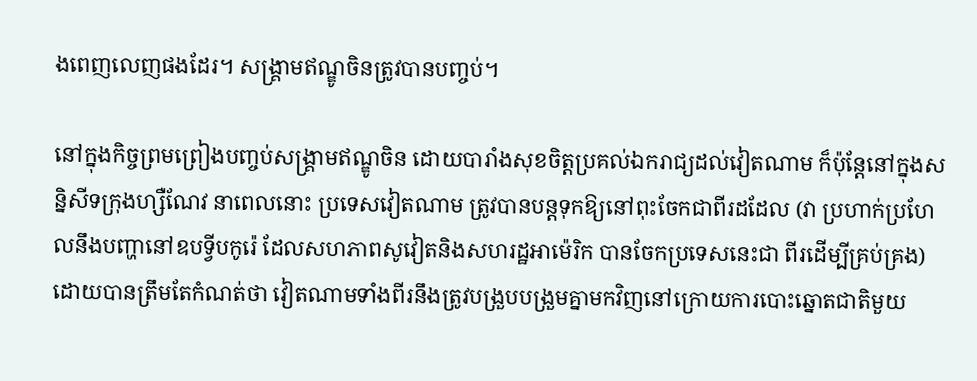ងពេញលេញផងដែរ។ សង្រ្គាមឥណ្ឌូចិនត្រូវបានបញ្ចប់។

នៅក្នុងកិច្ចព្រមព្រៀងបញ្ចប់សង្គ្រាមឥណ្ឌូចិន ដោយបារាំងសុខចិត្តប្រគល់ឯករាជ្យដល់វៀតណាម ក៏ប៉ុន្តែនៅក្នុងសន្និសីទក្រុងហ្សឺណែវ នាពេលនោះ ប្រទេសវៀតណាម ត្រូវបានបន្តទុកឱ្យនៅពុះចែកជាពីរដដែល (វា ប្រហាក់ប្រហែលនឹងបញ្ហានៅឧបទ្វីបកូរ៉េ ដែលសហភាពសូវៀតនិងសហរដ្ឋអាម៉េរិក បានចែកប្រទេសនេះជា ពីរដើម្បីគ្រប់គ្រង) ដោយបានត្រឹមតែកំណត់ថា វៀតណាមទាំងពីរនឹងត្រូវបង្រួបបង្រួមគ្នាមកវិញនៅក្រោយការបោះឆ្នោតជាតិមួយ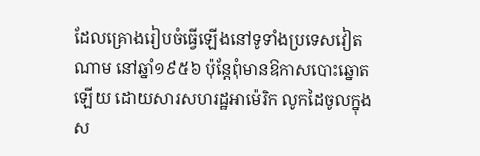ដែលគ្រោងរៀបចំធ្វើឡើងនៅទូទាំងប្រទេសវៀតណាម នៅឆ្នាំ១៩៥៦ ប៉ុន្តែពុំមានឱកាសបោះឆ្នោតឡើយ ដោយសារសហរដ្ឋអាម៉េរិក លូកដៃចូលក្នុងស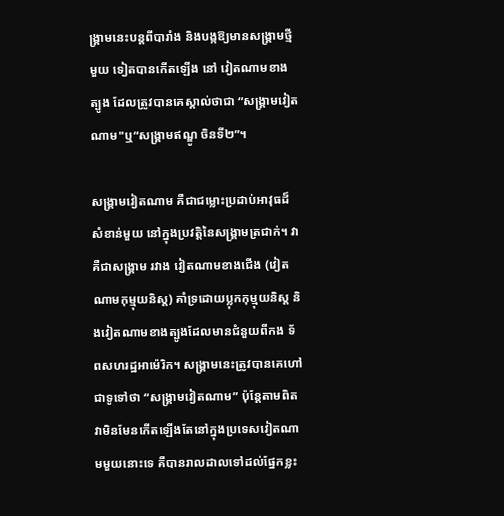ង្គ្រាមនេះបន្តពីបារាំង និងបង្កឱ្យមានសង្គ្រាមថ្មីមួយ ទៀតបានកើតឡើង នៅ វៀតណាមខាងត្បូង ដែលត្រូវបានគេស្គាល់ថាជា “សង្គ្រាមវៀតណាម"ឬ“សង្រ្គាមឥណ្ឌូ ចិនទី២”។

សង្រ្គាមវៀតណាម គឺជាជម្លោះប្រដាប់អាវុធដ៏សំខាន់មួយ នៅក្នុងប្រវត្តិនៃសង្រ្គាមត្រជាក់។ វាគឺជាសង្រ្គាម រវាង វៀតណាមខាងជើង (វៀតណាមកុម្មុយនិស្ត) គាំទ្រដោយប្លុកកុម្មុយនិស្ត និងវៀតណាមខាងត្បូងដែលមានជំនួយពីកង ទ័ពសហរដ្ឋអាម៉េរិក។ សង្រ្គាមនេះត្រូវបានគេហៅជាទូទៅថា “សង្រ្គាមវៀតណាម” ប៉ុន្តែតាមពិត វាមិនមែនកើតឡើងតែនៅក្នុងប្រទេសវៀតណាមមួយនោះទេ គឺបានរាលដាលទៅដល់ផ្នែកខ្លះ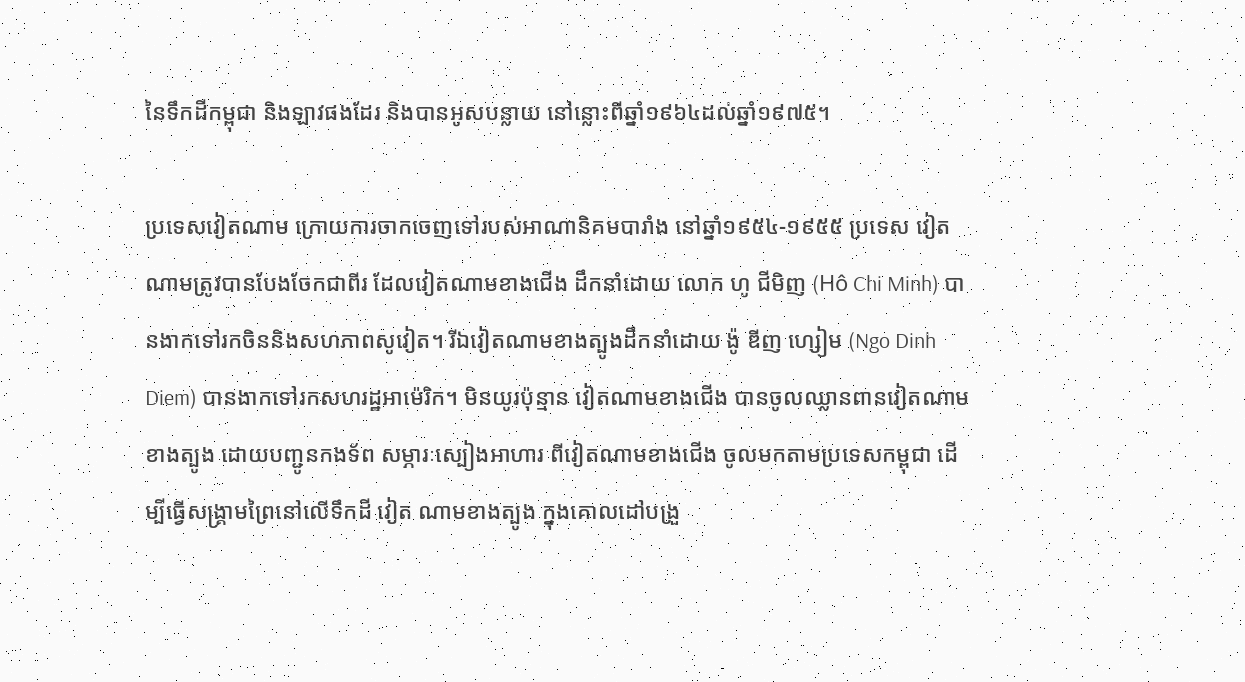នៃទឹកដីកម្ពុជា និងឡាវផងដែរ និងបានអូសបន្លាយ នៅន្លោះពីឆ្នាំ១៩៦៤ដល់ឆ្នាំ១៩៧៥។

ប្រទេសវៀតណាម ក្រោយការចាកចេញទៅរបស់អាណានិគមបារាំង នៅឆ្នាំ១៩៥៤-១៩៥៥ ប្រទេស វៀតណាមត្រូវបានបែងចែកជាពីរ ដែលវៀតណាមខាងជើង ដឹកនាំដោយ លោក ហូ ជីមិញ (Hô Chi Minh) បានងាកទៅរកចិននិងសហភាពសូវៀត។ រីឯវៀតណាមខាងត្បូងដឹកនាំដោយ ង៉ូ ឌីញ ហ្សៀម (Ngo Dinh Diem) បានងាកទៅរកសហរដ្ឋអាម៉េរិក។ មិនយូរប៉ុន្មាន វៀតណាមខាងជើង បានចូលឈ្លានពានវៀតណាម ខាងត្បូង ដោយបញ្ជូនកងទ័ព សម្ភារៈស្បៀងអាហារ ពីវៀតណាមខាងជើង ចូលមកតាមប្រទេសកម្ពុជា ដើម្បីធ្វើសង្គ្រាមព្រៃនៅលើទឹកដី វៀត ណាមខាងត្បូង ក្នុងគោលដៅបង្រួ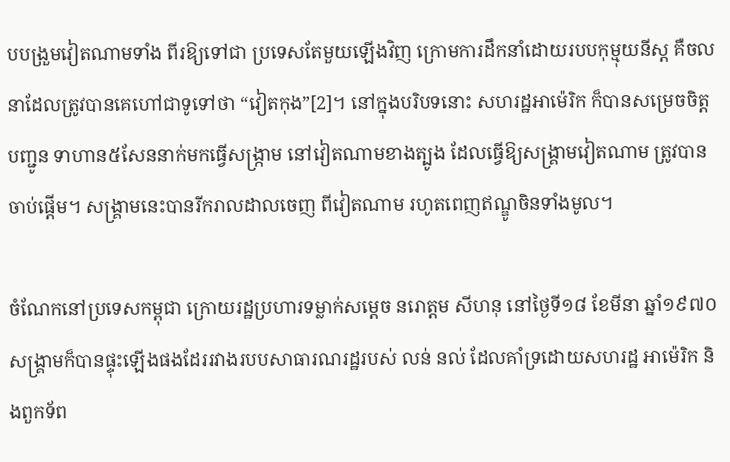បបង្រួមវៀតណាមទាំង ពីរឱ្យទៅជា ប្រទេសតែមួយឡើងវិញ ក្រោមការដឹកនាំដោយរបបកុម្មុយនីស្ត គឺចលនាដែលត្រូវបានគេហៅជាទូទៅថា “វៀតកុង”[2]។ នៅក្នុងបរិបទនោះ សហរដ្ឋអាម៉េរិក ក៏បានសម្រេចចិត្តបញ្ជូន ទាហាន៥សែននាក់មកធ្វើសង្ក្រាម នៅវៀតណាមខាងត្បូង ដែលធ្វើឱ្យសង្គ្រាមវៀតណាម ត្រូវបានចាប់ផ្តើម។ សង្គ្រាមនេះបានរីករាលដាលចេញ ពីវៀតណាម រហូតពេញឥណ្ឌូចិនទាំងមូល។

ចំណែកនៅប្រទេសកម្ពុជា ក្រោយរដ្ឋប្រហារទម្លាក់សម្ដេច នរោត្តម សីហនុ នៅថ្ងៃទី១៨ ខែមីនា ឆ្នាំ១៩៧០ សង្គ្រាមក៏បានផ្ទុះឡើងផងដែររវាងរបបសាធារណរដ្ឋរបស់ លន់ នល់ ដែលគាំទ្រដោយសហរដ្ឋ អាម៉េរិក និងពួកទ័ព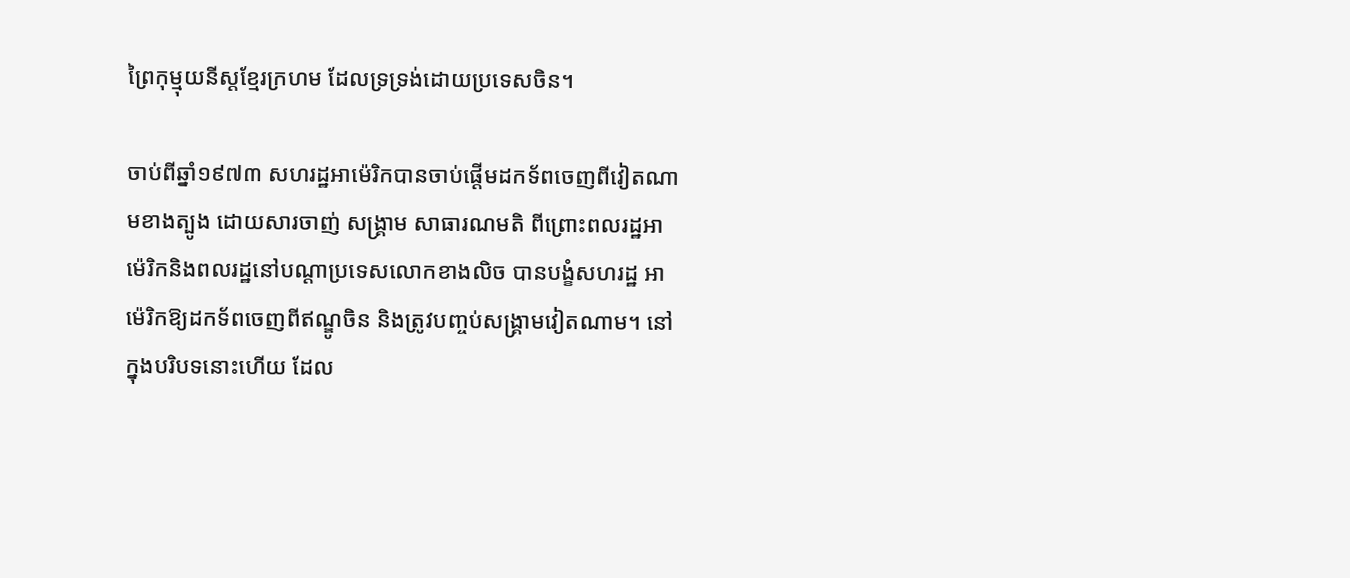ព្រៃកុម្មុយនីស្តខ្មែរក្រហម ដែលទ្រទ្រង់ដោយប្រទេសចិន។

ចាប់ពីឆ្នាំ១៩៧៣ សហរដ្ឋអាម៉េរិកបានចាប់ផ្ដើមដកទ័ពចេញពីវៀតណាមខាងត្បូង ដោយសារចាញ់ សង្គ្រាម សាធារណមតិ ពីព្រោះពលរដ្ឋអាម៉េរិកនិងពលរដ្ឋនៅបណ្តាប្រទេសលោកខាងលិច បានបង្ខំសហរដ្ឋ អាម៉េរិកឱ្យដកទ័ពចេញពីឥណ្ឌូចិន និងត្រូវបញ្ចប់សង្គ្រាមវៀតណាម។ នៅក្នុងបរិបទនោះហើយ ដែល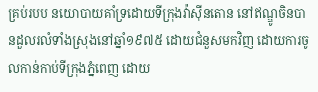គ្រប់របប នយោបាយគាំទ្រដោយទីក្រុងវ៉ាស៊ីនតោន នៅឥណ្ឌូចិនបានដួលរលំទាំងស្រុងនៅឆ្នាំ១៩៧៥ ដោយជំនួសមកវិញ ដោយការចូលកាន់កាប់ទីក្រុងភ្នំពេញ ដោយ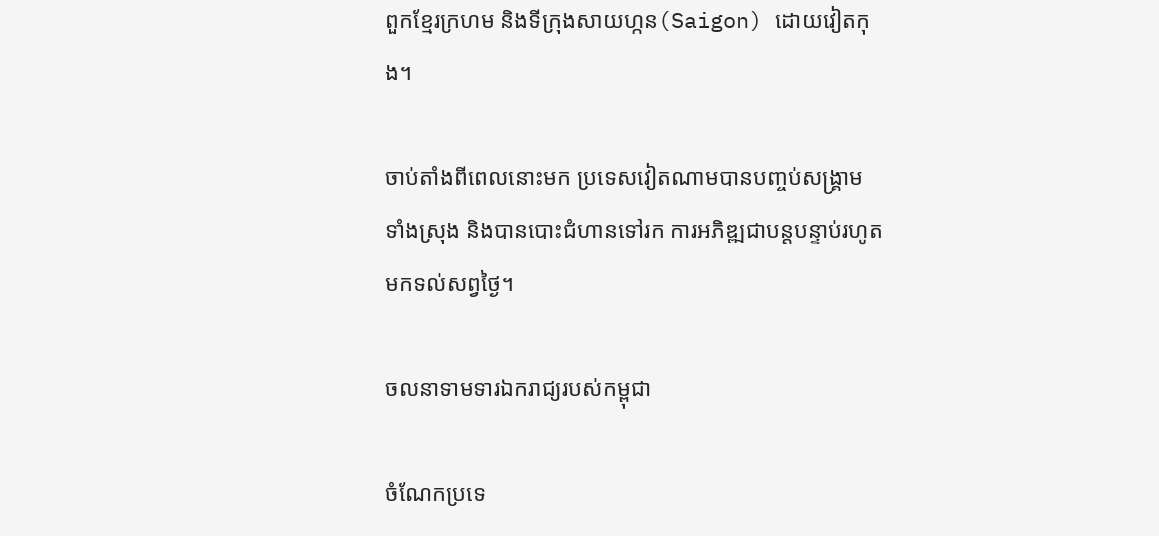ពួកខ្មែរក្រហម និងទីក្រុងសាយហ្កន(Saigon) ដោយវៀតកុង។

ចាប់តាំងពីពេលនោះមក ប្រទេសវៀតណាមបានបញ្ចប់សង្គ្រាមទាំងស្រុង និងបានបោះជំហានទៅរក ការអភិឌ្ឍជាបន្តបន្ទាប់រហូតមកទល់សព្វថ្ងៃ។

ចលនាទាមទារឯករាជ្យរបស់កម្ពុជា

ចំណែកប្រទេ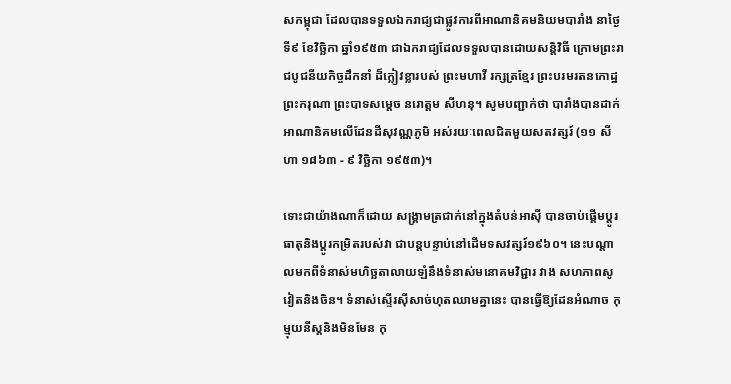សកម្ពុជា ដែលបានទទួលឯករាជ្យជាផ្លូវការពីអាណានិគមនិយមបារាំង នាថ្ងៃទី៩ ខែវិច្ឆិកា ឆ្នាំ១៩៥៣ ជាឯករាជ្យដែលទទួលបានដោយសន្តិវិធី ក្រោមព្រះរាជបូជនីយកិច្ចដឹកនាំ ដ៏ក្លៀវខ្លារបស់ ព្រះមហាវី រក្សត្រខ្មែរ ព្រះបរមរតនកោដ្ឋ ព្រះករុណា ព្រះបាទសម្តេច នរោត្តម សីហនុ។ សូមបញ្ជាក់ថា បារាំងបានដាក់ អាណានិគមលើដែនដីសុវណ្ណភូមិ អស់រយៈពេលជិតមួយសតវត្សរ៍ (១១ សីហា ១៨៦៣ - ៩ វិច្ឆិកា ១៩៥៣)។

ទោះជាយ៉ាងណាក៏ដោយ សង្គ្រាមត្រជាក់នៅក្នុងតំបន់អាស៊ី បានចាប់ផ្តើមប្តូរធាតុនិងប្ដូរកម្រិតរបស់វា ជាបន្តបន្ទាប់នៅដើមទសវត្សរ៍១៩៦០។ នេះបណ្តាលមកពីទំនាស់មហិច្ឆតាលាយឡំនឹងទំនាស់មនោគមវិជ្ជារ វាង សហភាពសូវៀតនិងចិន។ ទំនាស់ស្ទើរស៊ីសាច់ហុតឈាមគ្នានេះ បានធ្វើឱ្យដែនអំណាច កុម្មុយនីស្តនិងមិនមែន កុ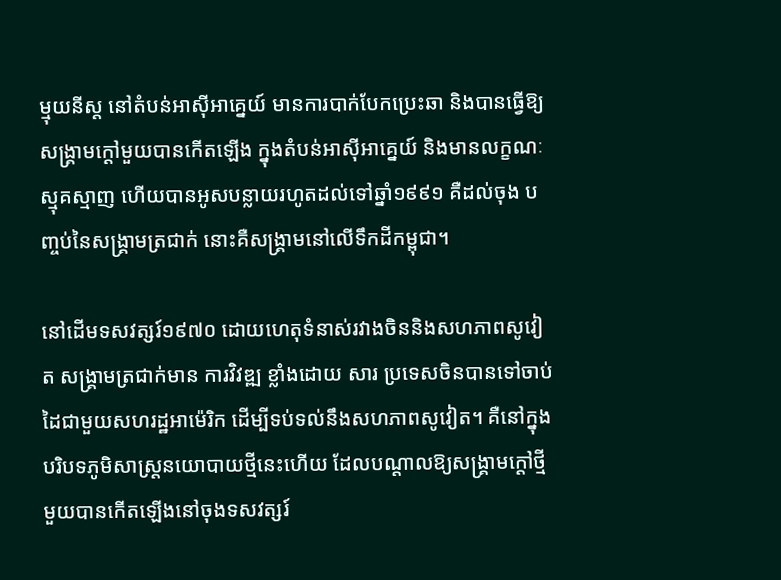ម្មុយនីស្ត នៅតំបន់អាស៊ីអាគ្នេយ៍ មានការបាក់បែកប្រេះឆា និងបានធ្វើឱ្យសង្គ្រាមក្ដៅមួយបានកើតឡើង ក្នុងតំបន់អាស៊ីអាគ្នេយ៍ និងមានលក្ខណៈស្មុគស្មាញ ហើយបានអូសបន្លាយរហូតដល់ទៅឆ្នាំ១៩៩១ គឺដល់ចុង បញ្ចប់នៃសង្គ្រាមត្រជាក់ នោះគឺសង្រ្គាមនៅលើទឹកដីកម្ពុជា។

នៅដើមទសវត្សរ៍១៩៧០ ដោយហេតុទំនាស់រវាងចិននិងសហភាពសូវៀត សង្គ្រាមត្រជាក់មាន ការវិវឌ្ឍ ខ្លាំងដោយ សារ ប្រទេសចិនបានទៅចាប់ដៃជាមួយសហរដ្ឋអាម៉េរិក ដើម្បីទប់ទល់នឹងសហភាពសូវៀត។ គឺនៅក្នុង បរិបទភូមិសាស្ត្រនយោបាយថ្មីនេះហើយ ដែលបណ្តាលឱ្យសង្គ្រាមក្តៅថ្មីមួយបានកើតឡើងនៅចុងទសវត្សរ៍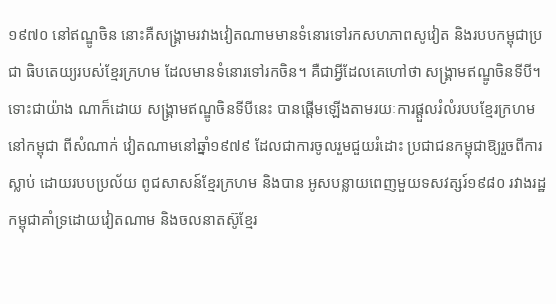១៩៧០ នៅឥណ្ឌូចិន នោះគឺសង្គ្រាមរវាងវៀតណាមមានទំនោរទៅរកសហភាពសូវៀត និងរបបកម្ពុជាប្រជា ធិបតេយ្យរបស់ខ្មែរក្រហម ដែលមានទំនោរទៅរកចិន។ គឺជាអ្វីដែលគេហៅថា សង្គ្រាមឥណ្ឌូចិនទីបី។ ទោះជាយ៉ាង ណាក៏ដោយ សង្គ្រាមឥណ្ឌូចិនទីបីនេះ បានផ្តើមឡើងតាមរយៈការផ្ដួលរំលំរបបខ្មែរក្រហមនៅកម្ពុជា ពីសំណាក់ វៀតណាមនៅឆ្នាំ១៩៧៩ ដែលជាការចូលរួមជួយរំដោះ ប្រជាជនកម្ពុជាឱ្យរួចពីការស្លាប់ ដោយរបបប្រល័យ ពូជសាសន៍ខ្មែរក្រហម និងបាន អូសបន្លាយពេញមួយទសវត្សរ៍១៩៨០ រវាងរដ្ឋកម្ពុជាគាំទ្រដោយវៀតណាម និងចលនាតស៊ូខ្មែរ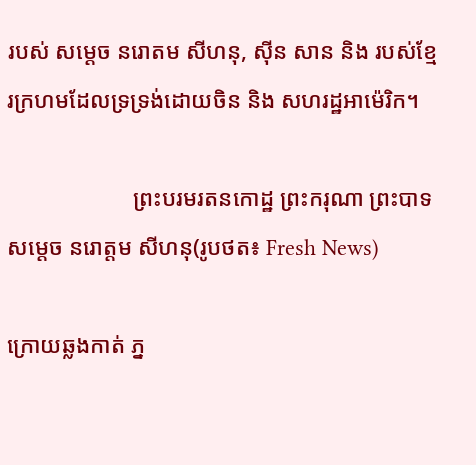របស់ សម្ដេច នរោតម សីហនុ, ស៊ីន សាន និង របស់ខ្មែរក្រហមដែលទ្រទ្រង់ដោយចិន និង សហរដ្ឋអាម៉េរិក។

                      ព្រះបរមរតនកោដ្ឋ ព្រះករុណា ព្រះបាទសម្តេច នរោត្តម សីហនុ(រូបថត៖ Fresh News)

ក្រោយឆ្លងកាត់ ភ្ន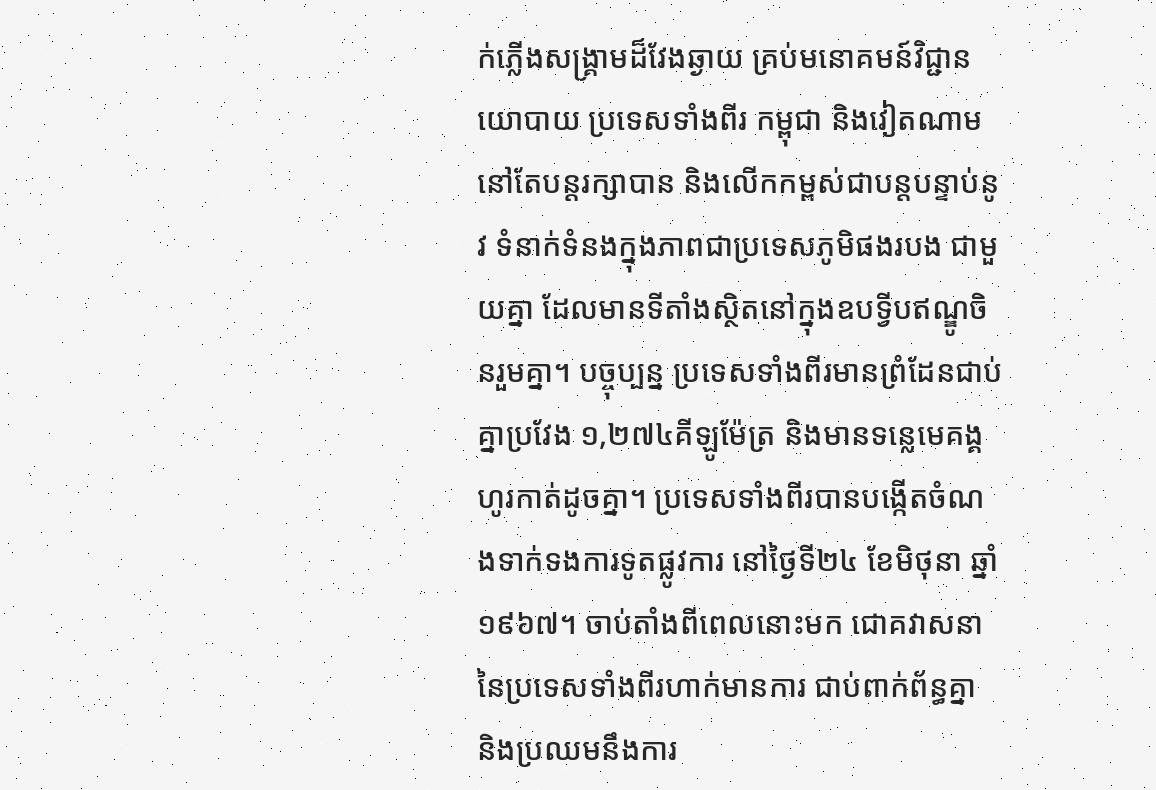ក់ភ្លើងសង្គ្រាមដ៏វែងឆ្ងាយ គ្រប់មនោគមន៍វិជ្ជានយោបាយ ប្រទេសទាំងពីរ កម្ពុជា និងវៀតណាម នៅតែបន្តរក្សាបាន និងលើកកម្ពស់ជាបន្តបន្ទាប់នូវ ទំនាក់ទំនងក្នុងភាពជាប្រទេសភូមិផងរបង ជាមួយគ្នា ដែលមានទីតាំងស្ថិតនៅក្នុងឧបទ្វីបឥណ្ឌូចិនរួមគ្នា។ បច្ចុប្បន្ន ប្រទេសទាំងពីរមានព្រំដែនជាប់គ្នាប្រវែង ១,២៧៤គីឡូម៉ែត្រ និងមានទន្លេមេគង្គហូរកាត់ដូចគ្នា។ ប្រទេសទាំងពីរបានបង្កើតចំណងទាក់ទងការទូតផ្លូវការ នៅថ្ងៃទី២៤ ខែមិថុនា ឆ្នាំ១៩៦៧។ ចាប់តាំងពីពេលនោះមក ជោគវាសនានៃប្រទេសទាំងពីរហាក់មានការ ជាប់ពាក់ព័ន្ធគ្នា និងប្រឈមនឹងការ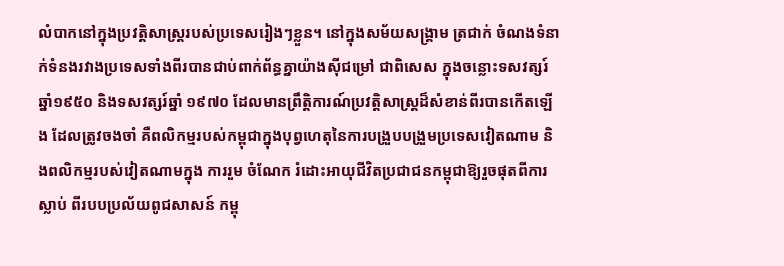លំបាកនៅក្នុងប្រវត្តិសាស្ត្ររបស់ប្រទេសរៀងៗខ្លួន។ នៅក្នុងសម័យសង្គ្រាម ត្រជាក់ ចំណងទំនាក់ទំនងរវាងប្រទេសទាំងពីរបានជាប់ពាក់ព័ន្ធគ្នាយ៉ាងស៊ីជម្រៅ ជាពិសេស ក្នុងចន្លោះទសវត្សរ៍ ឆ្នាំ១៩៥០ និងទសវត្សរ៍ឆ្នាំ ១៩៧០ ដែលមានព្រឹត្តិការណ៍ប្រវត្តិសាស្ត្រដ៏សំខាន់ពីរបានកើតឡើង ដែលត្រូវចងចាំ គឺពលិកម្មរបស់កម្ពុជាក្នុងបុព្វហេតុនៃការបង្រួបបង្រួមប្រទេសវៀតណាម និងពលិកម្មរបស់វៀតណាមក្នុង ការរួម ចំណែក រំដោះអាយុជីវិតប្រជាជនកម្ពុជាឱ្យរួចផុតពីការស្លាប់ ពីរបបប្រល័យពូជសាសន៍ កម្ពុ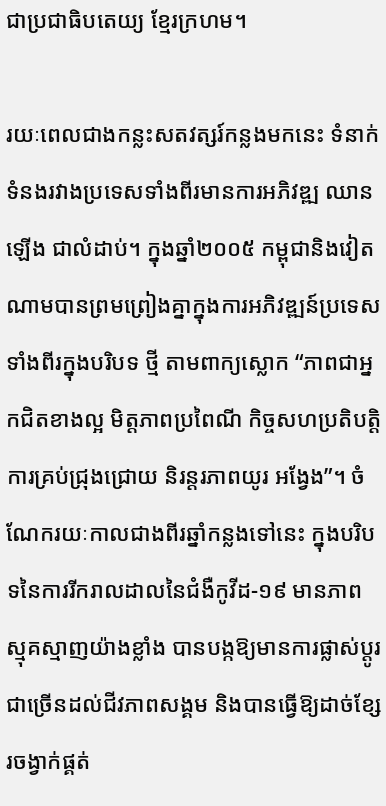ជាប្រជាធិបតេយ្យ ខ្មែរក្រហម។

រយៈពេលជាងកន្លះសតវត្សរ៍កន្លងមកនេះ ទំនាក់ទំនងរវាងប្រទេសទាំងពីរមានការអភិវឌ្ឍ ឈានឡើង ជាលំដាប់។ ក្នុងឆ្នាំ២០០៥ កម្ពុជានិងវៀតណាមបានព្រមព្រៀងគ្នាក្នុងការអភិវឌ្ឍន៍ប្រទេសទាំងពីរក្នុងបរិបទ ថ្មី តាមពាក្យស្លោក “ភាពជាអ្នកជិតខាងល្អ មិត្តភាពប្រពៃណី កិច្ចសហប្រតិបត្តិការគ្រប់ជ្រុងជ្រោយ និរន្តរភាពយូរ អង្វែង”។ ចំណែករយៈកាលជាងពីរឆ្នាំកន្លងទៅនេះ ក្នុងបរិបទនៃការរីករាលដាលនៃជំងឺកូវីដ-១៩ មានភាព ស្មុគស្មាញយ៉ាងខ្លាំង បានបង្កឱ្យមានការផ្លាស់ប្តូរជាច្រើនដល់ជីវភាពសង្គម និងបានធ្វើឱ្យដាច់ខ្សែរចង្វាក់ផ្គត់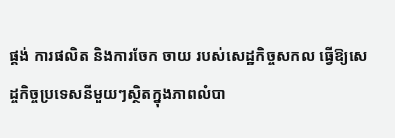ផ្គង់ ការផលិត និងការចែក ចាយ របស់សេដ្ឋកិច្ចសកល ធ្វើឱ្យសេដ្ចកិច្ចប្រទេសនីមួយៗស្ថិតក្នុងភាពលំបា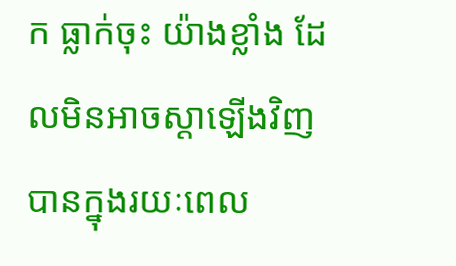ក ធ្លាក់ចុះ យ៉ាងខ្លាំង ដែលមិនអាចស្តាឡើងវិញបានក្នុងរយៈពេល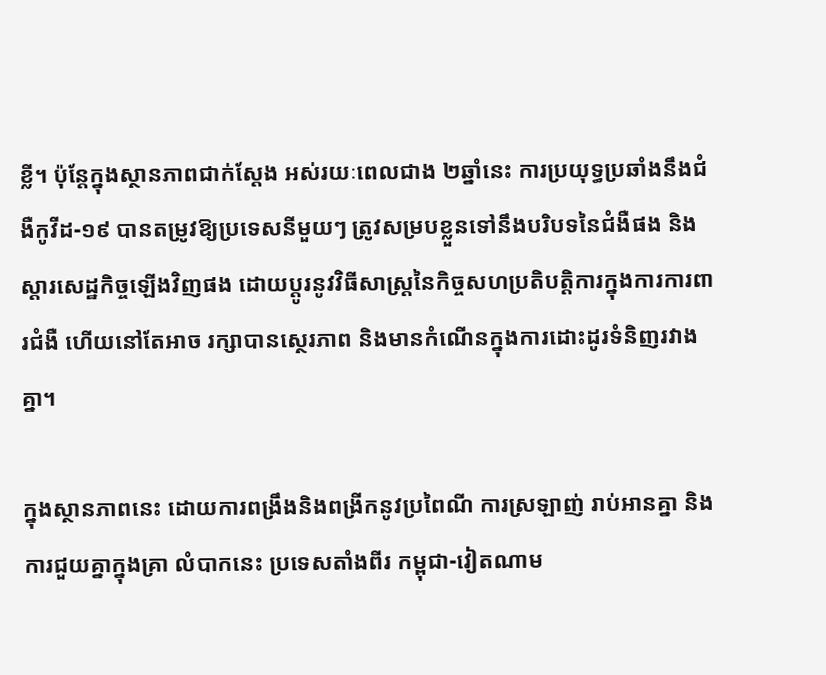ខ្លី។ ប៉ុន្តែក្នុងស្ថានភាពជាក់ស្តែង អស់រយៈពេលជាង ២ឆ្នាំនេះ ការប្រយុទ្ធប្រឆាំងនឹងជំងឺកូវីដ-១៩ បានតម្រូវឱ្យប្រទេសនីមួយៗ ត្រូវសម្របខ្លួនទៅនឹងបរិបទនៃជំងឺផង និងស្តារសេដ្ឋកិច្ចឡើងវិញផង ដោយប្តូរនូវវិធីសាស្ត្រនៃកិច្ចសហប្រតិបត្តិការក្នុងការការពារជំងឺ ហើយនៅតែអាច រក្សាបានស្ថេរភាព និងមានកំណើនក្នុងការដោះដូរទំនិញរវាងគ្នា។

ក្នុងស្ថានភាពនេះ ដោយការពង្រឹងនិងពង្រីកនូវប្រពៃណី ការស្រឡាញ់ រាប់អានគ្នា និងការជួយគ្នាក្នុងគ្រា លំបាកនេះ ប្រទេសតាំងពីរ កម្ពុជា-វៀតណាម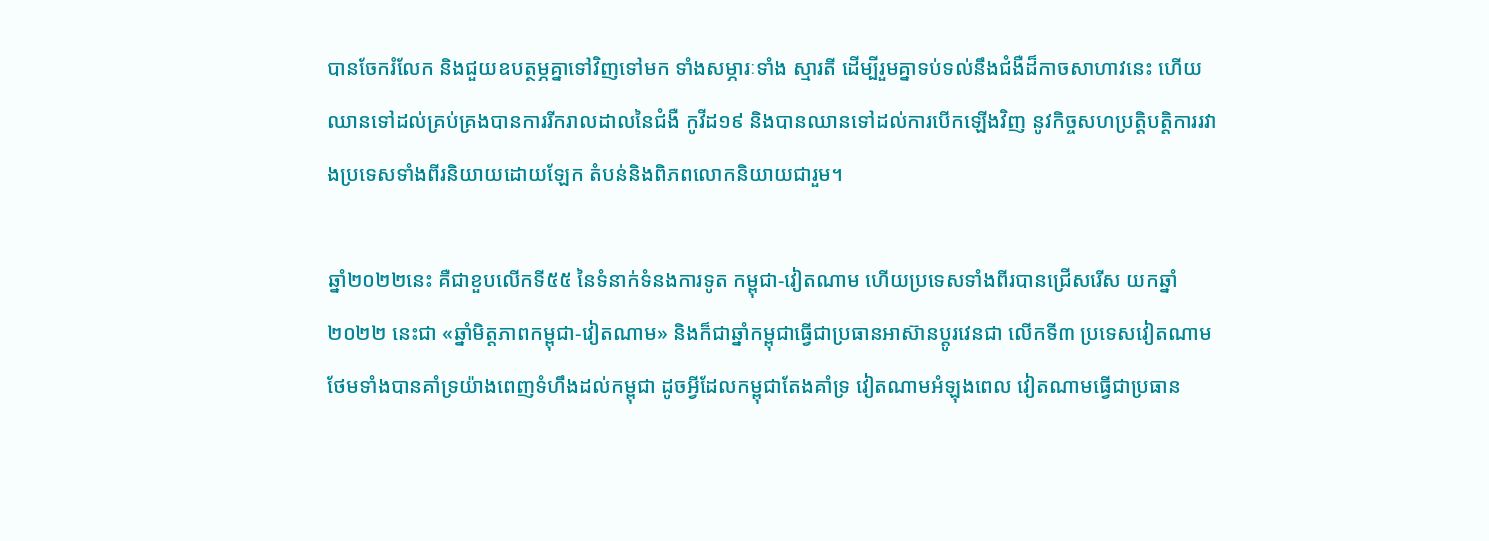បានចែករំលែក និងជួយឧបត្ថម្ភគ្នាទៅវិញទៅមក ទាំងសម្ភារៈទាំង ស្មារតី ដើម្បីរួមគ្នាទប់ទល់នឹងជំងឺដ៏កាចសាហាវនេះ ហើយឈានទៅដល់គ្រប់គ្រងបានការរីករាលដាលនៃជំងឺ កូវីដ១៩ និងបានឈានទៅដល់ការបើកឡើងវិញ នូវកិច្ចសហប្រត្តិបត្តិការរវាងប្រទេសទាំងពីរនិយាយដោយឡែក តំបន់និងពិភពលោកនិយាយជារួម។

ឆ្នាំ២០២២នេះ គឺជាខួបលើកទី៥៥ នៃទំនាក់ទំនងការទូត កម្ពុជា-វៀតណាម ហើយប្រទេសទាំងពីរបានជ្រើសរើស យកឆ្នាំ២០២២ នេះជា «ឆ្នាំមិត្តភាពកម្ពុជា-វៀតណាម» និងក៏ជាឆ្នាំកម្ពុជាធ្វើជាប្រធានអាស៊ានប្តូរវេនជា លើកទី៣ ប្រទេសវៀតណាមថែមទាំងបានគាំទ្រយ៉ាងពេញទំហឹងដល់កម្ពុជា ដូចអ្វីដែលកម្ពុជាតែងគាំទ្រ វៀតណាមអំឡុងពេល វៀតណាមធ្វើជាប្រធាន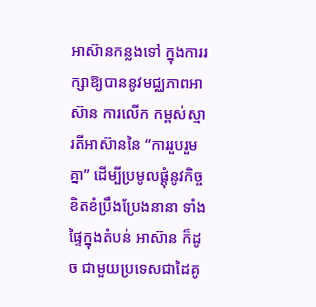អាស៊ានកន្លងទៅ ក្នុងការរក្សាឱ្យបាននូវមជ្ឈភាពអាស៊ាន ការលើក កម្ពស់ស្មារតីអាស៊ាននៃ “ការរួបរួមគ្នា” ដើម្បីប្រមូលផ្តុំនូវកិច្ចខិតខំប្រឹងប្រែងនានា ទាំងផ្ទៃក្នុងតំបន់ អាស៊ាន ក៏ដូច ជាមួយប្រទេសជាដៃគូ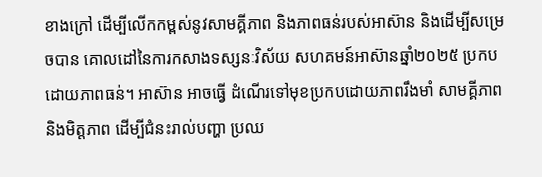ខាងក្រៅ ដើម្បីលើកកម្ពស់នូវសាមគ្គីភាព និងភាពធន់របស់អាស៊ាន និងដើម្បីសម្រេចបាន គោលដៅនៃការកសាងទស្សនៈវិស័យ សហគមន៍អាស៊ានឆ្នាំ២០២៥ ប្រកបដោយភាពធន់។ អាស៊ាន អាចធ្វើ ដំណើរទៅមុខប្រកបដោយភាពរឹងមាំ សាមគ្គីភាព និងមិត្តភាព ដើម្បីជំនះរាល់បញ្ហា ប្រឈ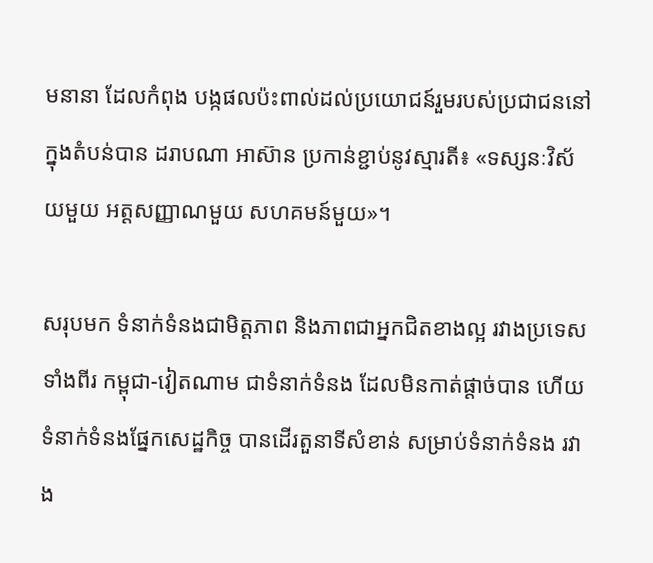មនានា ដែលកំពុង បង្កផលប៉ះពាល់ដល់ប្រយោជន៍រួមរបស់ប្រជាជននៅក្នុងតំបន់បាន ដរាបណា អាស៊ាន ប្រកាន់ខ្ជាប់នូវស្មារតី៖ «ទស្សនៈវិស័យមួយ អត្តសញ្ញាណមួយ សហគមន៍មួយ»។

សរុបមក ទំនាក់ទំនងជាមិត្តភាព និងភាពជាអ្នកជិតខាងល្អ រវាងប្រទេសទាំងពីរ កម្ពុជា-វៀតណាម ជាទំនាក់ទំនង ដែលមិនកាត់ផ្តាច់បាន ហើយទំនាក់ទំនងផ្នែកសេដ្ឋកិច្ច បានដើរតួនាទីសំខាន់ សម្រាប់ទំនាក់ទំនង រវាង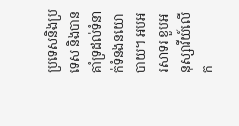ប្រទេសនិងប្រទេស និងបានគាំទ្រដល់ទំនាក់ទំនងនយោបាយ។ អបអរសាទរ ខួបអនុស្សាវីយ៍លើក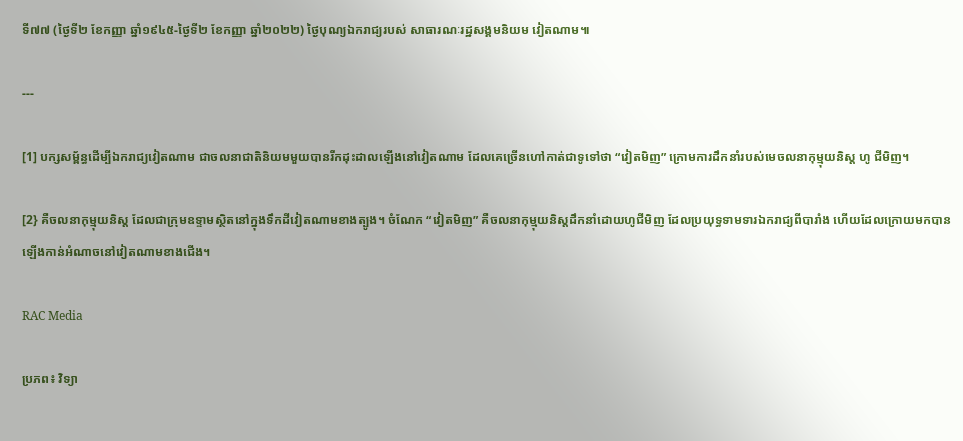ទី៧៧ (ថ្ងៃទី២ ខែកញ្ញា ឆ្នាំ១៩៤៥-ថ្ងៃទី២ ខែកញ្ញា ឆ្នាំ២០២២) ថ្ងៃបុណ្យឯករាជ្យរបស់ សាធារណៈរដ្ឋសង្គមនិយម វៀតណាម៕

---

[1] បក្សសម្ព័ន្ធដើម្បីឯករាជ្យវៀតណាម ជាចលនាជាតិនិយមមួយបានរីកដុះដាលឡើងនៅវៀតណាម ដែលគេច្រើនហៅកាត់ជាទូទៅថា “វៀតមិញ” ក្រោមការដឹកនាំរបស់មេចលនាកុម្មុយនិស្ត ហូ ជីមិញ។

[2} គឺចលនាកុម្មុយនិស្ត ដែលជាក្រុមឧទ្ទាមស្ថិតនៅក្នុងទឹកដីវៀតណាមខាងត្បូង។ ចំណែក “វៀតមិញ” គឺចលនាកុម្មុយនិស្តដឹកនាំដោយហូជីមិញ ដែលប្រយុទ្ធទាមទារឯករាជ្យពីបារាំង ហើយដែលក្រោយមកបានឡើងកាន់អំណាចនៅវៀតណាមខាងជើង។

RAC Media

ប្រភព៖ វិទ្យា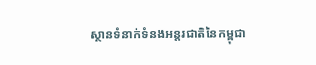ស្ថានទំនាក់ទំនងអន្តរជាតិនៃកម្ពុជា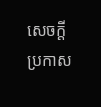សេចក្តីប្រកាស